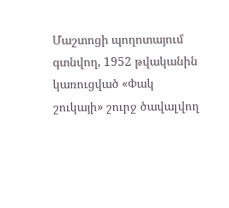Մաշտոցի պողոտայում գտնվող, 1952 թվականին կառուցված «Փակ շուկայի» շուրջ ծավալվող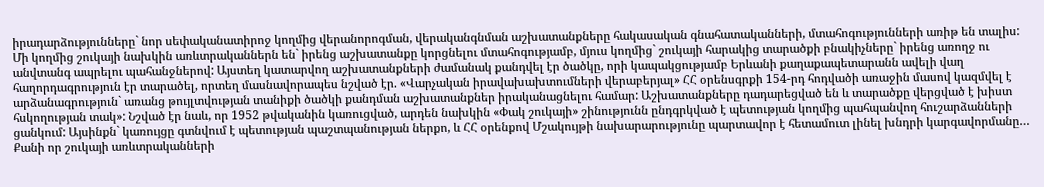իրադարձությունները` նոր սեփականատիրոջ կողմից վերանորոգման, վերականգնման աշխատանքները հակասական գնահատականների, մտահոգությունների առիթ են տալիս:
Մի կողմից շուկայի նախկին առևտրականներն են` իրենց աշխատանքը կորցնելու մտահոգությամբ, մյուս կողմից` շուկայի հարակից տարածքի բնակիչները` իրենց առողջ ու անվտանգ ապրելու պահանջներով: Այստեղ կատարվող աշխատանքների ժամանակ քանդվել էր ծածկը, որի կապակցությամբ Երևանի քաղաքապետարանն ավելի վաղ հաղորդագրություն էր տարածել, որտեղ մասնավորապես նշված էր. «Վարչական իրավախախտումների վերաբերյալ» ՀՀ օրենսգրքի 154-րդ հոդվածի առաջին մասով կազմվել է արձանագրություն` առանց թույլտվության տանիքի ծածկի քանդման աշխատանքներ իրականացնելու համար: Աշխատանքները դադարեցված են և տարածքը վերցված է խիստ հսկողության տակ»: Նշված էր նաև, որ 1952 թվականին կառուցված, արդեն նախկին «Փակ շուկայի» շինությունն ընդգրկված է պետության կողմից պահպանվող հուշարձանների ցանկում: Այսինքն` կառույցը գտնվում է պետության պաշտպանության ներքո, և ՀՀ օրենքով Մշակույթի նախարարությունը պարտավոր է հետամուտ լինել խնդրի կարգավորմանը…
Քանի որ շուկայի առևտրականների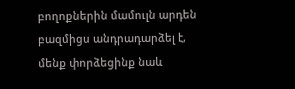բողոքներին մամուլն արդեն բազմիցս անդրադարձել է, մենք փորձեցինք նաև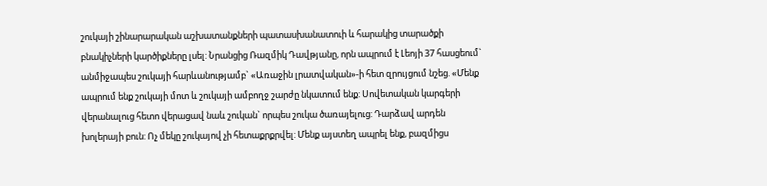շուկայի շինարարական աշխատանքների պատասխանատուի և հարակից տարածքի բնակիչների կարծիքները լսել: Նրանցից Ռազմիկ Դավթյանը, որն ապրում է Լեոյի 37 հասցեում` անմիջապես շուկայի հարևանությամբ` «Առաջին լրատվական»-ի հետ զրույցում նշեց. «Մենք ապրում ենք շուկայի մոտ և շուկայի ամբողջ շարժը նկատում ենք: Սովետական կարգերի վերանալուց հետո վերացավ նաև շուկան` որպես շուկա ծառայելուց: Դարձավ արդեն խոլերայի բուն: Ոչ մեկը շուկայով չի հետաքրքրվել: Մենք այստեղ ապրել ենք, բազմիցս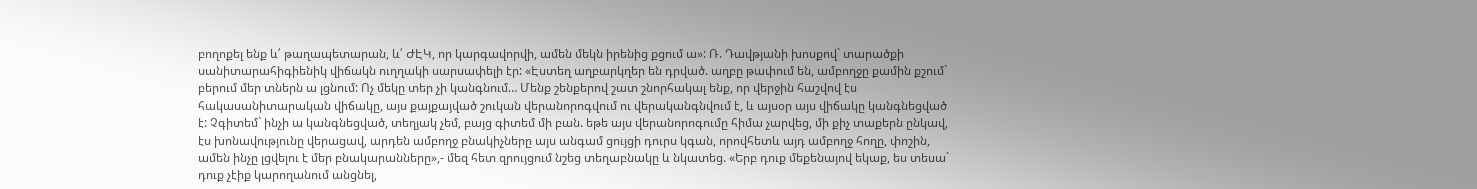բողոքել ենք և՛ թաղապետարան, և՛ ԺԷԿ, որ կարգավորվի, ամեն մեկն իրենից քցում ա»: Ռ. Դավթյանի խոսքով` տարածքի սանիտարահիգիենիկ վիճակն ուղղակի սարսափելի էր: «Էստեղ աղբարկղեր են դրված. աղբը թափում են, ամբողջը քամին քշում` բերում մեր տներն ա լցնում: Ոչ մեկը տեր չի կանգնում… Մենք շենքերով շատ շնորհակալ ենք, որ վերջին հաշվով էս հակասանիտարական վիճակը, այս քայքայված շուկան վերանորոգվում ու վերականգնվում է, և այսօր այս վիճակը կանգնեցված է: Չգիտեմ` ինչի ա կանգնեցված, տեղյակ չեմ, բայց գիտեմ մի բան. եթե այս վերանորոգումը հիմա չարվեց, մի քիչ տաքերն ընկավ, էս խոնավությունը վերացավ, արդեն ամբողջ բնակիչները այս անգամ ցույցի դուրս կգան, որովհետև այդ ամբողջ հողը, փոշին, ամեն ինչը լցվելու է մեր բնակարանները»,- մեզ հետ զրույցում նշեց տեղաբնակը և նկատեց. «Երբ դուք մեքենայով եկաք, ես տեսա` դուք չէիք կարողանում անցնել,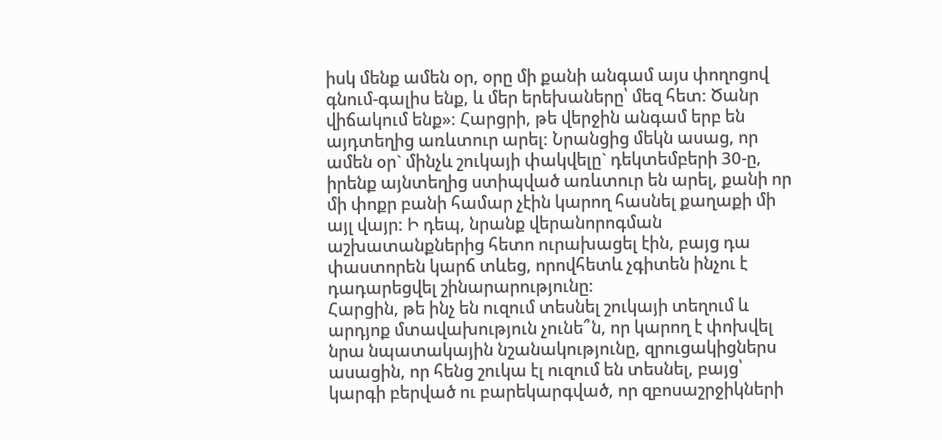իսկ մենք ամեն օր, օրը մի քանի անգամ այս փողոցով գնում-գալիս ենք, և մեր երեխաները՝ մեզ հետ: Ծանր վիճակում ենք»: Հարցրի, թե վերջին անգամ երբ են այդտեղից առևտուր արել: Նրանցից մեկն ասաց, որ ամեն օր` մինչև շուկայի փակվելը` դեկտեմբերի 30-ը, իրենք այնտեղից ստիպված առևտուր են արել, քանի որ մի փոքր բանի համար չէին կարող հասնել քաղաքի մի այլ վայր: Ի դեպ, նրանք վերանորոգման աշխատանքներից հետո ուրախացել էին, բայց դա փաստորեն կարճ տևեց, որովհետև չգիտեն ինչու է դադարեցվել շինարարությունը:
Հարցին, թե ինչ են ուզում տեսնել շուկայի տեղում և արդյոք մտավախություն չունե՞ն, որ կարող է փոխվել նրա նպատակային նշանակությունը, զրուցակիցներս ասացին, որ հենց շուկա էլ ուզում են տեսնել, բայց՝ կարգի բերված ու բարեկարգված, որ զբոսաշրջիկների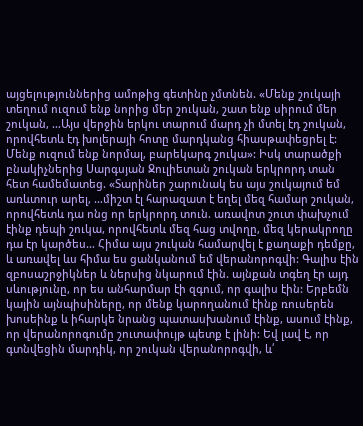այցելություններից ամոթից գետինը չմտնեն. «Մենք շուկայի տեղում ուզում ենք նորից մեր շուկան, շատ ենք սիրում մեր շուկան, …Այս վերջին երկու տարում մարդ չի մտել էդ շուկան, որովհետև էդ խոլերայի հոտը մարդկանց հիասթափեցրել է: Մենք ուզում ենք նորմալ, բարեկարգ շուկա»: Իսկ տարածքի բնակիչներից Սարգսյան Ջուլիետան շուկան երկրորդ տան հետ համեմատեց. «Տարիներ շարունակ ես այս շուկայում եմ առևտուր արել, …միշտ էլ հարազատ է եղել մեզ համար շուկան, որովհետև դա ոնց որ երկրորդ տուն. առավոտ շուտ փախչում էինք դեպի շուկա, որովհետև մեզ հաց տվողը, մեզ կերակրողը դա էր կարծես… Հիմա այս շուկան համարվել է քաղաքի դեմքը, և առավել ևս հիմա ես ցանկանում եմ վերանորոգվի: Գալիս էին զբոսաշրջիկներ և ներսից նկարում էին. այնքան տգեղ էր այդ սևությունը, որ ես անհարմար էի զգում, որ գալիս էին: Երբեմն կային այնպիսիները, որ մենք կարողանում էինք ռուսերեն խոսեինք և իհարկե նրանց պատասխանում էինք, ասում էինք, որ վերանորոգումը շուտափույթ պետք է լինի: Եվ լավ է, որ գտնվեցին մարդիկ, որ շուկան վերանորոգվի, և՛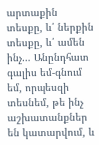արտաքին տեսքը, և՛ ներքին տեսքը, և՛ ամեն ինչ… Անընդհատ գալիս եմ-գնում եմ, որպեսզի տեսնեմ, թե ինչ աշխատանքներ են կատարվում, և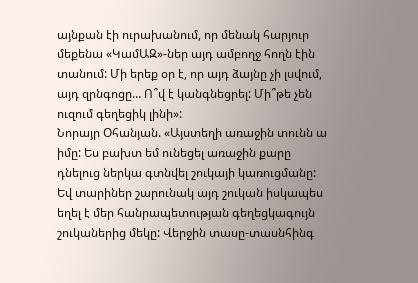այնքան էի ուրախանում, որ մենակ հարյուր մեքենա «ԿամԱԶ»-ներ այդ ամբողջ հողն էին տանում: Մի երեք օր է, որ այդ ձայնը չի լսվում, այդ զրնգոցը… Ո՞վ է կանգնեցրել: Մի՞թե չեն ուզում գեղեցիկ լինի»:
Նորայր Օհանյան. «Այստեղի առաջին տունն ա իմը: Ես բախտ եմ ունեցել առաջին քարը դնելուց ներկա գտնվել շուկայի կառուցմանը: Եվ տարիներ շարունակ այդ շուկան իսկապես եղել է մեր հանրապետության գեղեցկագույն շուկաներից մեկը: Վերջին տասը-տասնհինգ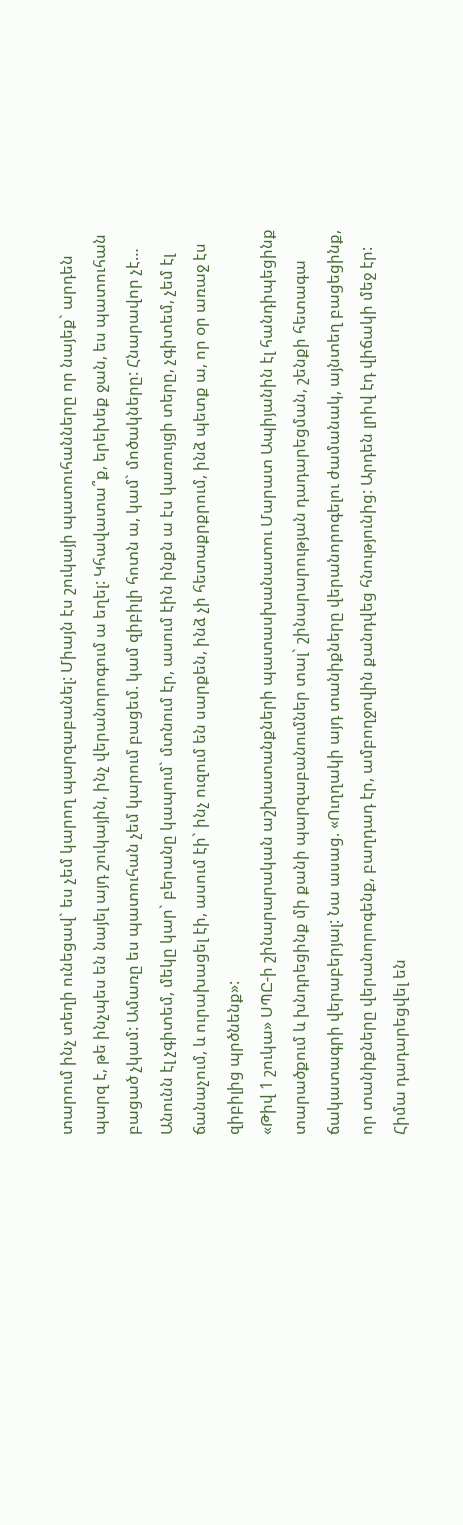տարում ինչ տեղի ունեցավ` ես չեմ կարող պարզաբանել: Միայն էս շուկայի պատուհանները որ նայեք` արդեն պարզ է, թե ինչպես են նայել այդ շուկային, ինչ վերանորոգում ա եղել: Կհավատա՞ք, երեխեք ջան, ես պատուհան բացած չկամ: Ամառը ես պատուհան չեմ կարում բացեմ. կամ զիբիլի հոտն ա, կամ` մոծակները: Հնարավոր չէ… Անունն էլ չգիտեմ, մեկը կար` բերանը կապում` մտնում էր, ասում էին ինքն ա էս կառույցի տերը, չգիտեմ, չեմ էլ ճանաչում, և ուրախացել էի, ասում էի` ինչ ուզում են սարքեն, ինձ չի հետաքրքրում, ինձ պետք ա, որ օր առաջ էս զիբիլից պրծնենք»:
«Թիվ 1 շուկա» ՍՊԸ-ի շինարարական աշխատանքների պատասխանատու Մարատ Ապիյանին էլ հանդիպեցինք տարածքում և խնդրեցինք մի քանի պարզաբանումներ տալ` շինարարության դադարեցման, շենքի հետագա ճակատագրի վերաբերյալ: Նա ասաց. «Ուղղակի այդ տանիքները վերանորոգելու ժամանակ, այնտեղ բացեցինք, որ տանիքները վերանորոգենք, բաղդադ էր, ամբողջովին քանդվեց հնությունից: Արդեն լրիվ էդ վիճակի մեջ էր: Հիմա դադարեցվել են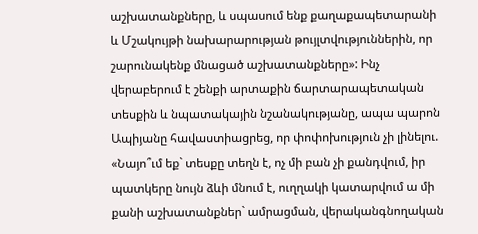աշխատանքները, և սպասում ենք քաղաքապետարանի և Մշակույթի նախարարության թույլտվություններին, որ շարունակենք մնացած աշխատանքները»: Ինչ վերաբերում է շենքի արտաքին ճարտարապետական տեսքին և նպատակային նշանակությանը, ապա պարոն Ապիյանը հավաստիացրեց, որ փոփոխություն չի լինելու. «Նայո՞ւմ եք` տեսքը տեղն է, ոչ մի բան չի քանդվում, իր պատկերը նույն ձևի մնում է, ուղղակի կատարվում ա մի քանի աշխատանքներ` ամրացման, վերականգնողական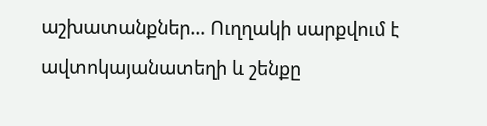աշխատանքներ… Ուղղակի սարքվում է ավտոկայանատեղի և շենքը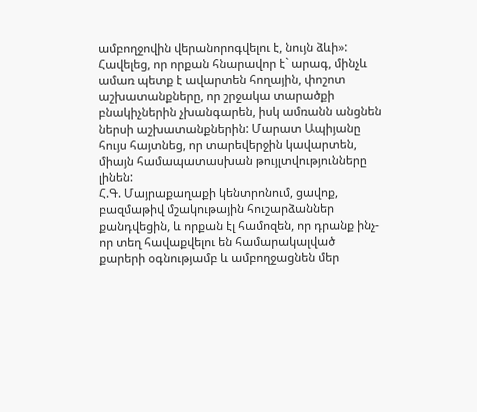ամբողջովին վերանորոգվելու է, նույն ձևի»: Հավելեց, որ որքան հնարավոր է` արագ, մինչև ամառ պետք է ավարտեն հողային, փոշոտ աշխատանքները, որ շրջակա տարածքի բնակիչներին չխանգարեն, իսկ ամռանն անցնեն ներսի աշխատանքներին: Մարատ Ապիյանը հույս հայտնեց, որ տարեվերջին կավարտեն, միայն համապատասխան թույլտվությունները լինեն:
Հ.Գ. Մայրաքաղաքի կենտրոնում, ցավոք, բազմաթիվ մշակութային հուշարձաններ քանդվեցին, և որքան էլ համոզեն, որ դրանք ինչ-որ տեղ հավաքվելու են համարակալված քարերի օգնությամբ և ամբողջացնեն մեր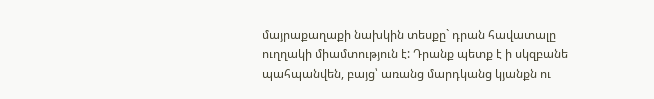մայրաքաղաքի նախկին տեսքը` դրան հավատալը ուղղակի միամտություն է: Դրանք պետք է ի սկզբանե պահպանվեն, բայց՝ առանց մարդկանց կյանքն ու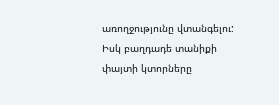առողջությունը վտանգելու: Իսկ բաղդադե տանիքի փայտի կտորները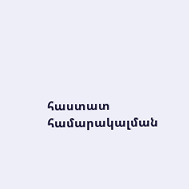հաստատ համարակալման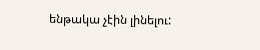ենթակա չէին լինելու: